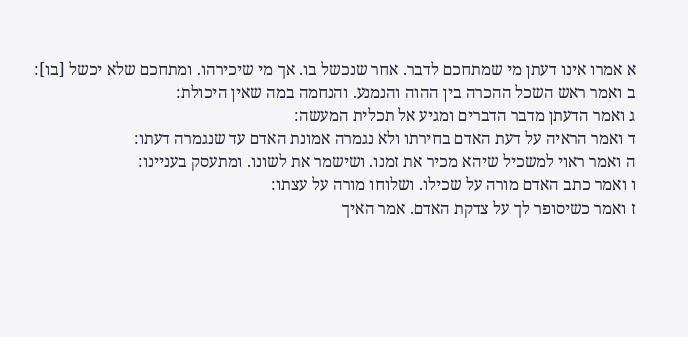א אמרו אינו דעתן מי שמתחכם לדבר. אחר שנכשל בו. אך מי שיכירהו. ומתחכם שלא יכשל [בו]:
ב ואמר ראש השכל ההכרה בין ההוה והנמנע. והנחמה במה שאין היכולת:
ג ואמר הדעתן מדבר הדברים ומגיע אל תכלית המעשה:
ד ואמר הראיה על דעת האדם בחירתו ולא נגמרה אמונת האדם עד שנגמרה דעתו:
ה ואמר ראוי למשכיל שיהא מכיר את זמנו. ושישמר את לשונו. ומתעסק בעניינו:
ו ואמר כתב האדם מורה על שכילו. ושלוחו מורה על עצתו:
ז ואמר כשיסופר לך על צדקת האדם. אמר האיך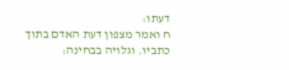דעתו:
ח ואמר מצפון דעת האדם בתוך כתביו. וגלויה בבחינה: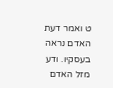ט ואמר דעת האדם נראה בעסקיו. ודע מזל האדם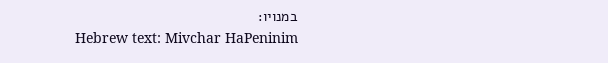במנויו:
Hebrew text: Mivchar HaPeninim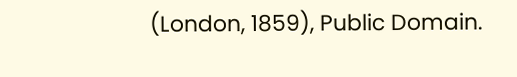(London, 1859), Public Domain.